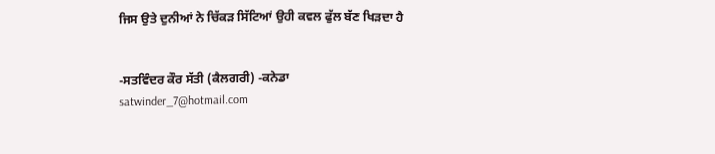ਜਿਸ ਉਤੇ ਦੁਨੀਆਂ ਨੇ ਚਿੱਕੜ ਸਿੱਟਿਆਂ ਉਹੀ ਕਵਲ ਫੁੱਲ ਬੱਣ ਖਿੜਦਾ ਹੈ


-ਸਤਵਿੰਦਰ ਕੌਰ ਸੱਤੀ (ਕੈਲਗਰੀ) -ਕਨੇਡਾ
satwinder_7@hotmail.com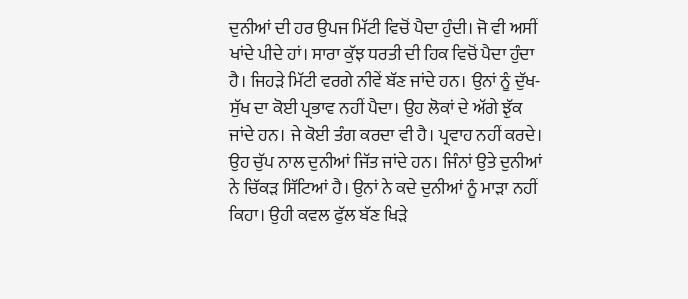ਦੁਨੀਆਂ ਦੀ ਹਰ ਉਪਜ ਮਿੱਟੀ ਵਿਚੋਂ ਪੈਦਾ ਹੁੰਦੀ। ਜੋ ਵੀ ਅਸੀਂ ਖਾਂਦੇ ਪੀਦੇ ਹਾਂ। ਸਾਰਾ ਕੁੱਝ ਧਰਤੀ ਦੀ ਹਿਕ ਵਿਚੋਂ ਪੈਦਾ ਹੁੰਦਾ ਹੈ। ਜਿਹੜੇ ਮਿੱਟੀ ਵਰਗੇ ਨੀਵੇਂ ਬੱਣ ਜਾਂਦੇ ਹਨ। ਉਨਾਂ ਨੂੰ ਦੁੱਖ-ਸੁੱਖ ਦਾ ਕੋਈ ਪ੍ਰਭਾਵ ਨਹੀਂ ਪੈਦਾ। ਉਹ ਲੋਕਾਂ ਦੇ ਅੱਗੇ ਝੁੱਕ ਜਾਂਦੇ ਹਨ। ਜੇ ਕੋਈ ਤੰਗ ਕਰਦਾ ਵੀ ਹੈ। ਪ੍ਰਵਾਹ ਨਹੀਂ ਕਰਦੇ। ਉਹ ਚੁੱਪ ਨਾਲ ਦੁਨੀਆਂ ਜਿੱਤ ਜਾਂਦੇ ਹਨ। ਜਿੰਨਾਂ ਉਤੇ ਦੁਨੀਆਂ ਨੇ ਚਿੱਕੜ ਸਿੱਟਿਆਂ ਹੈ। ਉਨਾਂ ਨੇ ਕਦੇ ਦੁਨੀਆਂ ਨੂੰ ਮਾੜਾ ਨਹੀਂ ਕਿਹਾ। ਉਹੀ ਕਵਲ ਫੁੱਲ ਬੱਣ ਖਿੜੇ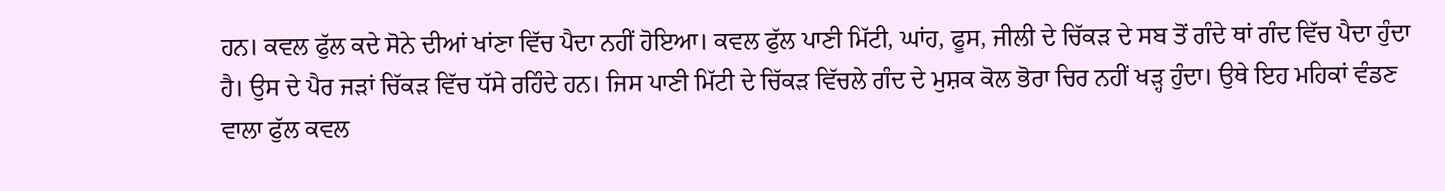ਹਨ। ਕਵਲ ਫੁੱਲ ਕਦੇ ਸੋਨੇ ਦੀਆਂ ਖਾਂਣਾ ਵਿੱਚ ਪੈਦਾ ਨਹੀਂ ਹੋਇਆ। ਕਵਲ ਫੁੱਲ ਪਾਣੀ ਮਿੱਟੀ, ਘਾਂਹ, ਫੂਸ, ਜੀਲੀ ਦੇ ਚਿੱਕੜ ਦੇ ਸਬ ਤੋਂ ਗੰਦੇ ਥਾਂ ਗੰਦ ਵਿੱਚ ਪੈਦਾ ਹੁੰਦਾ ਹੈ। ਉਸ ਦੇ ਪੈਰ ਜੜਾਂ ਚਿੱਕੜ ਵਿੱਚ ਧੱਸੇ ਰਹਿੰਦੇ ਹਨ। ਜਿਸ ਪਾਣੀ ਮਿੱਟੀ ਦੇ ਚਿੱਕੜ ਵਿੱਚਲੇ ਗੰਦ ਦੇ ਮੁਸ਼ਕ ਕੋਲ ਭੋਰਾ ਚਿਰ ਨਹੀਂ ਖੜ੍ਹ ਹੁੰਦਾ। ਉਥੇ ਇਹ ਮਹਿਕਾਂ ਵੰਡਣ ਵਾਲਾ ਫੁੱਲ ਕਵਲ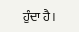ਹੁੰਦਾ ਹੈ।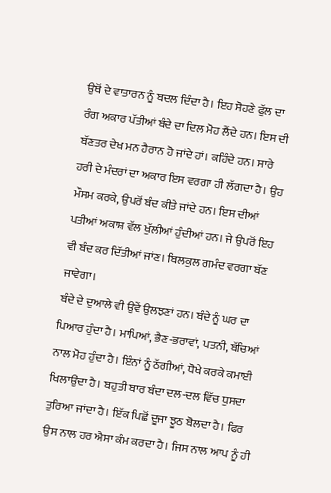ਉਥੋਂ ਦੇ ਵਾਤਾਰਨ ਨੂੰ ਬਦਲ ਦਿੰਦਾ ਹੈ। ਇਹ ਸੋਹਣੇ ਫੁੱਲ ਦਾ ਰੰਗ ਅਕਾਰ ਪੱਤੀਆਂ ਬੰਦੇ ਦਾ ਦਿਲ ਮੋਹ ਲੈਂਦੇ ਹਨ। ਇਸ ਦੀ ਬੱਣਤਰ ਦੇਖ ਮਨ ਹੈਰਾਨ ਹੋ ਜਾਂਦੇ ਹਾਂ। ਕਹਿੰਦੇ ਹਨ। ਸਾਰੇ ਹਰੀ ਦੇ ਮੰਦਰਾਂ ਦਾ ਅਕਾਰ ਇਸ ਵਰਗਾ ਹੀ ਲੱਗਦਾ ਹੈ। ਉਹ ਮੌਸਮ ਕਰਕੇ, ਉਪਰੋਂ ਬੰਦ ਕੀਤੇ ਜਾਂਦੇ ਹਨ। ਇਸ ਦੀਆਂ ਪਤੀਆਂ ਅਕਾਸ਼ ਵੱਲ ਖੁੱਲੀਆਂ ਹੁੰਦੀਆਂ ਹਨ। ਜੇ ਉਪਰੋਂ ਇਹ ਵੀ ਬੰਦ ਕਰ ਦਿੱਤੀਆਂ ਜਾਂਣ। ਬਿਲਕੁਲ ਗਮੰਦ ਵਰਗਾ ਬੱਣ ਜਾਵੇਗਾ।
ਬੰਦੇ ਦੇ ਦੁਆਲੇ ਵੀ ਉਵੇਂ ਉਲਝਣਾਂ ਹਨ। ਬੰਦੇ ਨੂੰ ਘਰ ਦਾ ਪਿਆਰ ਹੁੰਦਾ ਹੈ। ਮਾਪਿਆਂ, ਭੈਣ-ਭਰਾਵਾਂ, ਪਤਨੀ, ਬੱਚਿਆਂ ਨਾਲ ਮੋਹ ਹੁੰਦਾ ਹੈ। ਇੰਨਾਂ ਨੂੰ ਠੱਗੀਆਂ, ਧੋਖੇ ਕਰਕੇ ਕਮਾਈ ਖਿਲਾਉਂਦਾ ਹੈ। ਬਹੁਤੀ ਬਾਰ ਬੰਦਾ ਦਲ-ਦਲ ਵਿੱਚ ਧੁਸਦਾ ਤੁਰਿਆ ਜਾਂਦਾ ਹੈ। ਇੱਕ ਪਿਛੋਂ ਦੂਜਾ ਝੂਠ ਬੋਲਦਾ ਹੈ। ਫਿਰ ਉਸ ਨਾਲ ਹਰ ਐਸਾ ਕੰਮ ਕਰਦਾ ਹੈ। ਜਿਸ ਨਾਲ ਆਪ ਨੂੰ ਹੀ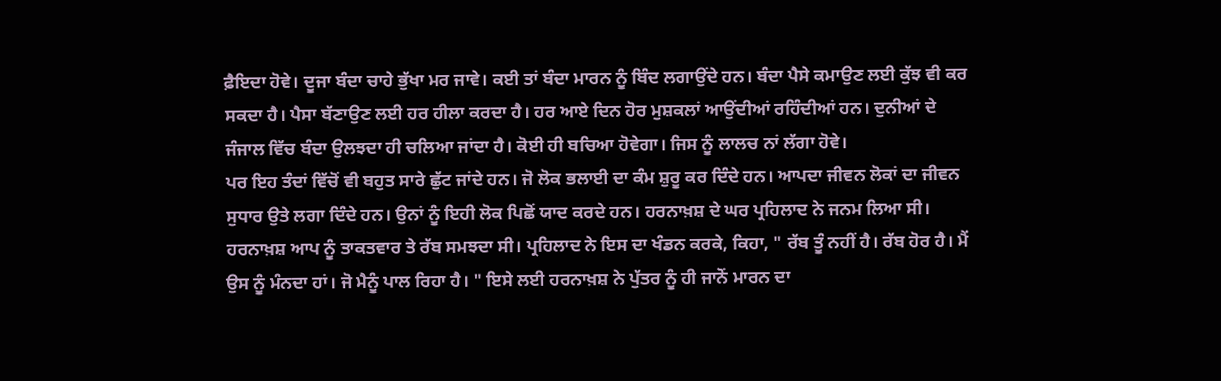ਫ਼ੈਇਦਾ ਹੋਵੇ। ਦੂਜਾ ਬੰਦਾ ਚਾਹੇ ਭੁੱਖਾ ਮਰ ਜਾਵੇ। ਕਈ ਤਾਂ ਬੰਦਾ ਮਾਰਨ ਨੂੰ ਬਿੰਦ ਲਗਾਉਂਦੇ ਹਨ। ਬੰਦਾ ਪੈਸੇ ਕਮਾਉਣ ਲਈ ਕੁੱਝ ਵੀ ਕਰ ਸਕਦਾ ਹੈ। ਪੈਸਾ ਬੱਣਾਉਣ ਲਈ ਹਰ ਹੀਲਾ ਕਰਦਾ ਹੈ। ਹਰ ਆਏ ਦਿਨ ਹੋਰ ਮੁਸ਼ਕਲਾਂ ਆਉਂਦੀਆਂ ਰਹਿੰਦੀਆਂ ਹਨ। ਦੁਨੀਆਂ ਦੇ ਜੰਜਾਲ ਵਿੱਚ ਬੰਦਾ ਉਲਝਦਾ ਹੀ ਚਲਿਆ ਜਾਂਦਾ ਹੈ। ਕੋਈ ਹੀ ਬਚਿਆ ਹੋਵੇਗਾ। ਜਿਸ ਨੂੰ ਲਾਲਚ ਨਾਂ ਲੱਗਾ ਹੋਵੇ।
ਪਰ ਇਹ ਤੰਦਾਂ ਵਿੱਚੋਂ ਵੀ ਬਹੁਤ ਸਾਰੇ ਛੁੱਟ ਜਾਂਦੇ ਹਨ। ਜੋ ਲੋਕ ਭਲਾਈ ਦਾ ਕੰਮ ਸ਼ੁਰੂ ਕਰ ਦਿੰਦੇ ਹਨ। ਆਪਦਾ ਜੀਵਨ ਲੋਕਾਂ ਦਾ ਜੀਵਨ ਸੁਧਾਰ ਉਤੇ ਲਗਾ ਦਿੰਦੇ ਹਨ। ਉਨਾਂ ਨੂੰ ਇਹੀ ਲੋਕ ਪਿਛੋਂ ਯਾਦ ਕਰਦੇ ਹਨ। ਹਰਨਾਖ਼ਸ਼ ਦੇ ਘਰ ਪ੍ਰਹਿਲਾਦ ਨੇ ਜਨਮ ਲਿਆ ਸੀ। ਹਰਨਾਖ਼ਸ਼ ਆਪ ਨੂੰ ਤਾਕਤਵਾਰ ਤੇ ਰੱਬ ਸਮਝਦਾ ਸੀ। ਪ੍ਰਹਿਲਾਦ ਨੇ ਇਸ ਦਾ ਖੰਡਨ ਕਰਕੇ, ਕਿਹਾ, " ਰੱਬ ਤੂੰ ਨਹੀਂ ਹੈ। ਰੱਬ ਹੋਰ ਹੈ। ਮੈਂ ਉਸ ਨੂੰ ਮੰਨਦਾ ਹਾਂ। ਜੋ ਮੈਨੂੰ ਪਾਲ ਰਿਹਾ ਹੈ। " ਇਸੇ ਲਈ ਹਰਨਾਖ਼ਸ਼ ਨੇ ਪੁੱਤਰ ਨੂੰ ਹੀ ਜਾਨੋਂ ਮਾਰਨ ਦਾ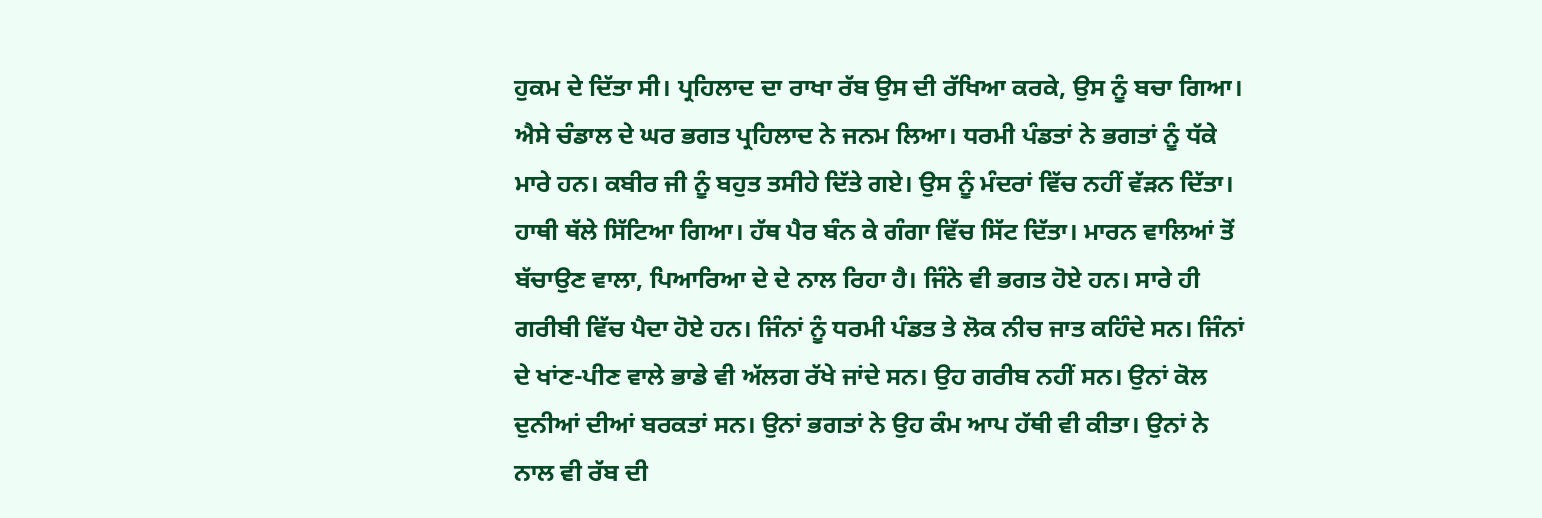ਹੁਕਮ ਦੇ ਦਿੱਤਾ ਸੀ। ਪ੍ਰਹਿਲਾਦ ਦਾ ਰਾਖਾ ਰੱਬ ਉਸ ਦੀ ਰੱਖਿਆ ਕਰਕੇ, ਉਸ ਨੂੰ ਬਚਾ ਗਿਆ। ਐਸੇ ਚੰਡਾਲ ਦੇ ਘਰ ਭਗਤ ਪ੍ਰਹਿਲਾਦ ਨੇ ਜਨਮ ਲਿਆ। ਧਰਮੀ ਪੰਡਤਾਂ ਨੇ ਭਗਤਾਂ ਨੂੰ ਧੱਕੇ ਮਾਰੇ ਹਨ। ਕਬੀਰ ਜੀ ਨੂੰ ਬਹੁਤ ਤਸੀਹੇ ਦਿੱਤੇ ਗਏ। ਉਸ ਨੂੰ ਮੰਦਰਾਂ ਵਿੱਚ ਨਹੀਂ ਵੱੜਨ ਦਿੱਤਾ। ਹਾਥੀ ਥੱਲੇ ਸਿੱਟਿਆ ਗਿਆ। ਹੱਥ ਪੈਰ ਬੰਨ ਕੇ ਗੰਗਾ ਵਿੱਚ ਸਿੱਟ ਦਿੱਤਾ। ਮਾਰਨ ਵਾਲਿਆਂ ਤੋਂ ਬੱਚਾਉਣ ਵਾਲਾ, ਪਿਆਰਿਆ ਦੇ ਦੇ ਨਾਲ ਰਿਹਾ ਹੈ। ਜਿੰਨੇ ਵੀ ਭਗਤ ਹੋਏ ਹਨ। ਸਾਰੇ ਹੀ ਗਰੀਬੀ ਵਿੱਚ ਪੈਦਾ ਹੋਏ ਹਨ। ਜਿੰਨਾਂ ਨੂੰ ਧਰਮੀ ਪੰਡਤ ਤੇ ਲੋਕ ਨੀਚ ਜਾਤ ਕਹਿੰਦੇ ਸਨ। ਜਿੰਨਾਂ ਦੇ ਖਾਂਣ-ਪੀਣ ਵਾਲੇ ਭਾਡੇ ਵੀ ਅੱਲਗ ਰੱਖੇ ਜਾਂਦੇ ਸਨ। ਉਹ ਗਰੀਬ ਨਹੀਂ ਸਨ। ਉਨਾਂ ਕੋਲ ਦੁਨੀਆਂ ਦੀਆਂ ਬਰਕਤਾਂ ਸਨ। ਉਨਾਂ ਭਗਤਾਂ ਨੇ ਉਹ ਕੰਮ ਆਪ ਹੱਥੀ ਵੀ ਕੀਤਾ। ਉਨਾਂ ਨੇ ਨਾਲ ਵੀ ਰੱਬ ਦੀ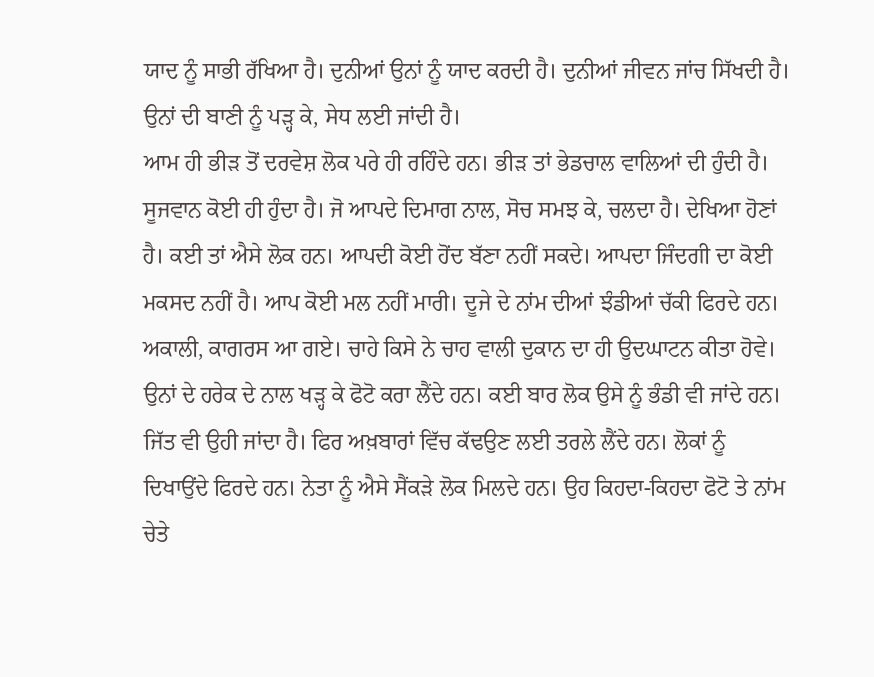ਯਾਦ ਨੂੰ ਸਾਭੀ ਰੱਖਿਆ ਹੈ। ਦੁਨੀਆਂ ਉਨਾਂ ਨੂੰ ਯਾਦ ਕਰਦੀ ਹੈ। ਦੁਨੀਆਂ ਜੀਵਨ ਜਾਂਚ ਸਿੱਖਦੀ ਹੈ। ਉਨਾਂ ਦੀ ਬਾਣੀ ਨੂੰ ਪੜ੍ਹ ਕੇ, ਸੇਧ ਲਈ ਜਾਂਦੀ ਹੈ।
ਆਮ ਹੀ ਭੀੜ ਤੋਂ ਦਰਵੇਸ਼ ਲੋਕ ਪਰੇ ਹੀ ਰਹਿੰਦੇ ਹਨ। ਭੀੜ ਤਾਂ ਭੇਡਚਾਲ ਵਾਲਿਆਂ ਦੀ ਹੁੰਦੀ ਹੈ। ਸੂਜਵਾਨ ਕੋਈ ਹੀ ਹੁੰਦਾ ਹੈ। ਜੋ ਆਪਦੇ ਦਿਮਾਗ ਨਾਲ, ਸੋਚ ਸਮਝ ਕੇ, ਚਲਦਾ ਹੈ। ਦੇਖਿਆ ਹੋਣਾਂ ਹੈ। ਕਈ ਤਾਂ ਐਸੇ ਲੋਕ ਹਨ। ਆਪਦੀ ਕੋਈ ਹੋਂਦ ਬੱਣਾ ਨਹੀਂ ਸਕਦੇ। ਆਪਦਾ ਜਿੰਦਗੀ ਦਾ ਕੋਈ ਮਕਸਦ ਨਹੀਂ ਹੈ। ਆਪ ਕੋਈ ਮਲ ਨਹੀਂ ਮਾਰੀ। ਦੂਜੇ ਦੇ ਨਾਂਮ ਦੀਆਂ ਝੰਡੀਆਂ ਚੱਕੀ ਫਿਰਦੇ ਹਨ। ਅਕਾਲੀ, ਕਾਗਰਸ ਆ ਗਏ। ਚਾਹੇ ਕਿਸੇ ਨੇ ਚਾਹ ਵਾਲੀ ਦੁਕਾਨ ਦਾ ਹੀ ਉਦਘਾਟਨ ਕੀਤਾ ਹੋਵੇ। ਉਨਾਂ ਦੇ ਹਰੇਕ ਦੇ ਨਾਲ ਖੜ੍ਹ ਕੇ ਫੋਟੋ ਕਰਾ ਲੈਂਦੇ ਹਨ। ਕਈ ਬਾਰ ਲੋਕ ਉਸੇ ਨੂੰ ਭੰਡੀ ਵੀ ਜਾਂਦੇ ਹਨ। ਜਿੱਤ ਵੀ ਉਹੀ ਜਾਂਦਾ ਹੈ। ਫਿਰ ਅਖ਼ਬਾਰਾਂ ਵਿੱਚ ਕੱਢਉਣ ਲਈ ਤਰਲੇ ਲੈਂਦੇ ਹਨ। ਲੋਕਾਂ ਨੂੰ ਦਿਖਾਉਂਦੇ ਫਿਰਦੇ ਹਨ। ਨੇਤਾ ਨੂੰ ਐਸੇ ਸੈਂਕੜੇ ਲੋਕ ਮਿਲਦੇ ਹਨ। ਉਹ ਕਿਹਦਾ-ਕਿਹਦਾ ਫੋਟੋ ਤੇ ਨਾਂਮ ਚੇਤੇ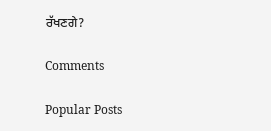ਰੱਖਣਗੇ?

Comments

Popular Posts